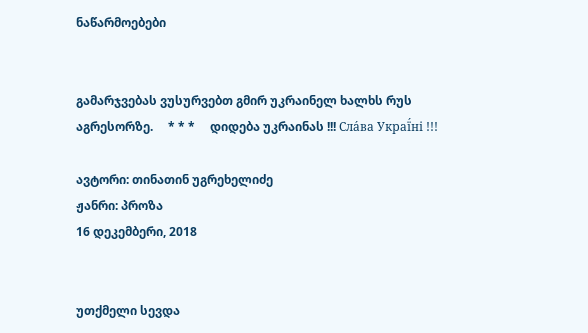ნაწარმოებები


გამარჯვებას ვუსურვებთ გმირ უკრაინელ ხალხს რუს აგრესორზე.     * * *     დიდება უკრაინას !!! Сла́ва Украї́ні !!!

ავტორი: თინათინ უგრეხელიძე
ჟანრი: პროზა
16 დეკემბერი, 2018


უთქმელი სევდა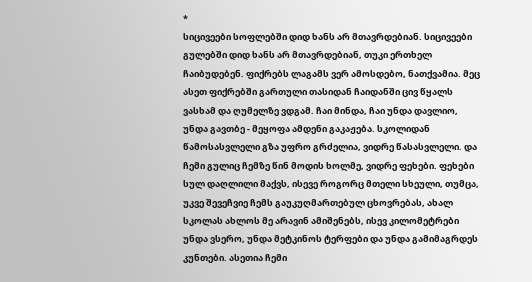*
სიცივეები სოფლებში დიდ ხანს არ მთავრდებიან. სიცივეები გულებში დიდ ხანს არ მთავრდებიან, თუკი ერთხელ ჩაიბუდებენ. ფიქრებს ლაგამს ვერ ამოსდებო, ნათქვამია. მეც ასეთ ფიქრებში გართული თასიდან ჩაიდანში ცივ წყალს ვასხამ და ღუმელზე ვდგამ. ჩაი მინდა, ჩაი უნდა დავლიო, უნდა გავთბე - მეყოფა ამდენი გაკაჟება. სკოლიდან წამოსასვლელი გზა უფრო გრძელია, ვიდრე წასასვლელი. და ჩემი გულიც ჩემზე წინ მოდის ხოლმე, ვიდრე ფეხები. ფეხები სულ დაღლილი მაქვს, ისევე როგორც მთელი სხეული, თუმცა, უკვე შევეჩვიე ჩემს გაუკუღმართებულ ცხოვრებას, ახალ სკოლას ახლოს მე არავინ ამიშენებს, ისევ კილომეტრები უნდა ვსერო, უნდა მეტკინოს ტერფები და უნდა გამიმაგრდეს კუნთები. ასეთია ჩემი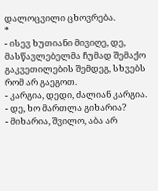დალოცვილი ცხოვრება.
*
- ისევ ხუთიანი მივიღე, დე, მასწავლებელმა ჩუმად შემაქო გაკვეთილების შემდეგ, სხვებს რომ არ გაეგოთ.
- კარგია, დედი, ძალიან კარგია.
- დე, ხო მართლა გიხარია?
- მიხარია, შვილო, აბა არ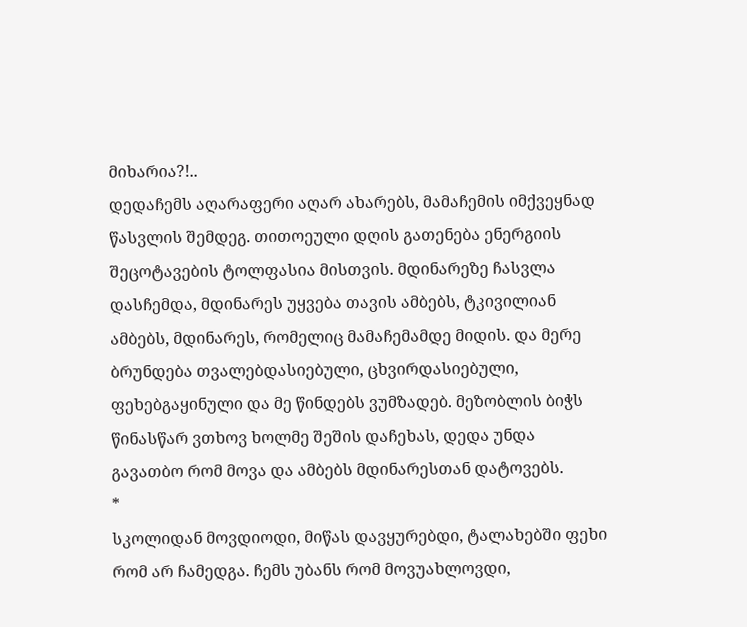მიხარია?!..
დედაჩემს აღარაფერი აღარ ახარებს, მამაჩემის იმქვეყნად წასვლის შემდეგ. თითოეული დღის გათენება ენერგიის შეცოტავების ტოლფასია მისთვის. მდინარეზე ჩასვლა დასჩემდა, მდინარეს უყვება თავის ამბებს, ტკივილიან ამბებს, მდინარეს, რომელიც მამაჩემამდე მიდის. და მერე ბრუნდება თვალებდასიებული, ცხვირდასიებული, ფეხებგაყინული და მე წინდებს ვუმზადებ. მეზობლის ბიჭს წინასწარ ვთხოვ ხოლმე შეშის დაჩეხას, დედა უნდა გავათბო რომ მოვა და ამბებს მდინარესთან დატოვებს.
*
სკოლიდან მოვდიოდი, მიწას დავყურებდი, ტალახებში ფეხი რომ არ ჩამედგა. ჩემს უბანს რომ მოვუახლოვდი,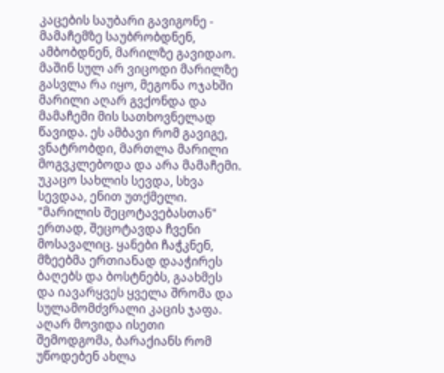კაცების საუბარი გავიგონე - მამაჩემზე საუბრობდნენ, ამბობდნენ, მარილზე გავიდაო. მაშინ სულ არ ვიცოდი მარილზე გასვლა რა იყო, მეგონა ოჯახში მარილი აღარ გვქონდა და მამაჩემი მის სათხოვნელად წავიდა. ეს ამბავი რომ გავიგე, ვნატრობდი, მართლა მარილი მოგვკლებოდა და არა მამაჩემი. უკაცო სახლის სევდა, სხვა სევდაა, ენით უთქმელი. "მარილის შეცოტავებასთან" ერთად, შეცოტავდა ჩვენი მოსავალიც. ყანები ჩაჭკნენ, მზეებმა ერთიანად დააჭირეს ბაღებს და ბოსტნებს, გაახმეს და იავარყვეს ყველა შრომა და სულამომძვრალი კაცის ჯაფა. აღარ მოვიდა ისეთი შემოდგომა, ბარაქიანს რომ უწოდებენ ახლა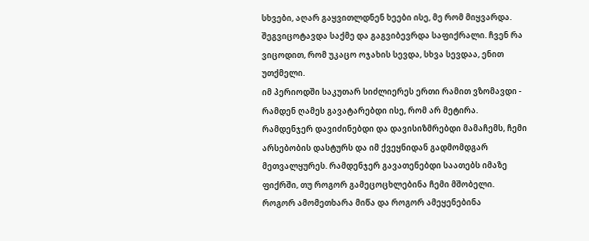სხვები, აღარ გაყვითლდნენ ხეები ისე, მე რომ მიყვარდა. შეგვიცოტავდა საქმე და გაგვიბევრდა საფიქრალი. ჩვენ რა ვიცოდით, რომ უკაცო ოჯახის სევდა, სხვა სევდაა, ენით უთქმელი.
იმ პერიოდში საკუთარ სიძლიერეს ერთი რამით ვზომავდი - რამდენ ღამეს გავატარებდი ისე, რომ არ მეტირა. რამდენჯერ დავიძინებდი და დავისიზმრებდი მამაჩემს, ჩემი არსებობის დასტურს და იმ ქვეყნიდან გადმომდგარ მეთვალყურეს. რამდენჯერ გავათენებდი საათებს იმაზე ფიქრში, თუ როგორ გამეცოცხლებინა ჩემი მშობელი. როგორ ამომეთხარა მიწა და როგორ ამეყენებინა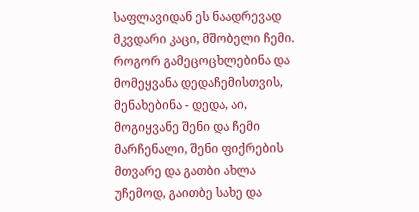საფლავიდან ეს ნაადრევად მკვდარი კაცი, მშობელი ჩემი. როგორ გამეცოცხლებინა და მომეყვანა დედაჩემისთვის, მენახებინა - დედა, აი, მოგიყვანე შენი და ჩემი მარჩენალი, შენი ფიქრების მთვარე და გათბი ახლა უჩემოდ, გაითბე სახე და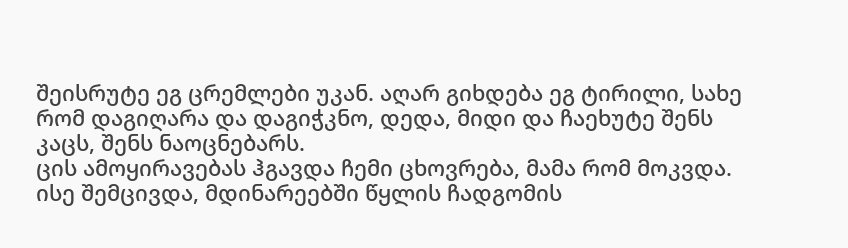შეისრუტე ეგ ცრემლები უკან. აღარ გიხდება ეგ ტირილი, სახე რომ დაგიღარა და დაგიჭკნო, დედა, მიდი და ჩაეხუტე შენს კაცს, შენს ნაოცნებარს.
ცის ამოყირავებას ჰგავდა ჩემი ცხოვრება, მამა რომ მოკვდა. ისე შემცივდა, მდინარეებში წყლის ჩადგომის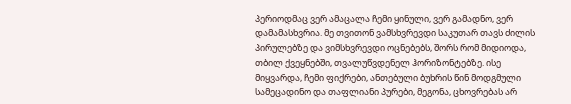პერიოდმაც ვერ ამაცალა ჩემი ყინული, ვერ გამადნო, ვერ დამამასხვრია. მე თვითონ ვამსხვრევდი საკუთარ თავს ძილის პირულებზე და ვიმსხვრევდი ოცნებებს, შორს რომ მიდიოდა, თბილ ქვეყნებში, თვალუწვდენელ ჰორიზონტებზე. ისე მიყვარდა, ჩემი ფიქრები, ანთებული ბუხრის წინ მოდგმული სამეცადინო და თაფლიანი პურები, მეგონა, ცხოვრებას არ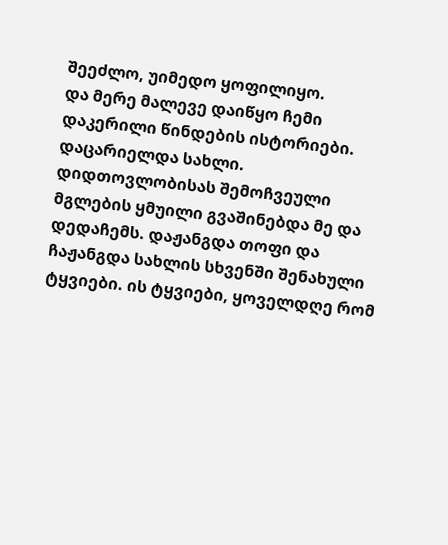შეეძლო, უიმედო ყოფილიყო.
და მერე მალევე დაიწყო ჩემი დაკერილი წინდების ისტორიები. დაცარიელდა სახლი. დიდთოვლობისას შემოჩვეული მგლების ყმუილი გვაშინებდა მე და დედაჩემს. დაჟანგდა თოფი და ჩაჟანგდა სახლის სხვენში შენახული ტყვიები. ის ტყვიები, ყოველდღე რომ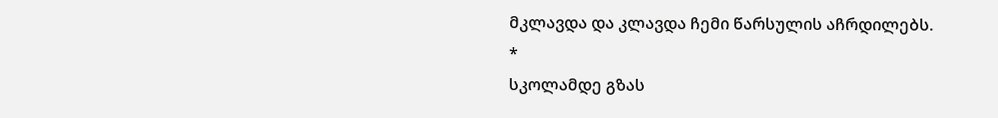მკლავდა და კლავდა ჩემი წარსულის აჩრდილებს.
*
სკოლამდე გზას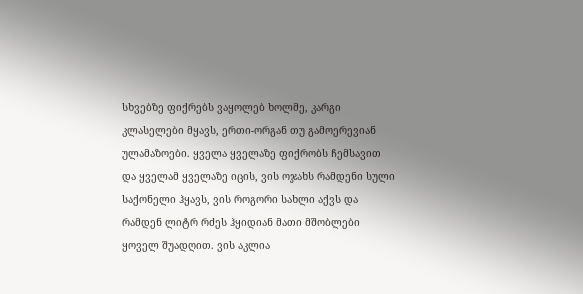სხვებზე ფიქრებს ვაყოლებ ხოლმე, კარგი კლასელები მყავს, ერთი-ორგან თუ გამოერევიან ულამაზოები. ყველა ყველაზე ფიქრობს ჩემსავით და ყველამ ყველაზე იცის, ვის ოჯახს რამდენი სული საქონელი ჰყავს, ვის როგორი სახლი აქვს და რამდენ ლიტრ რძეს ჰყიდიან მათი მშობლები ყოველ შუადღით. ვის აკლია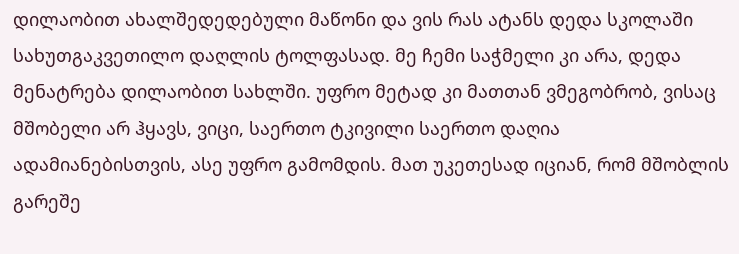დილაობით ახალშედედებული მაწონი და ვის რას ატანს დედა სკოლაში სახუთგაკვეთილო დაღლის ტოლფასად. მე ჩემი საჭმელი კი არა, დედა მენატრება დილაობით სახლში. უფრო მეტად კი მათთან ვმეგობრობ, ვისაც მშობელი არ ჰყავს, ვიცი, საერთო ტკივილი საერთო დაღია ადამიანებისთვის, ასე უფრო გამომდის. მათ უკეთესად იციან, რომ მშობლის გარეშე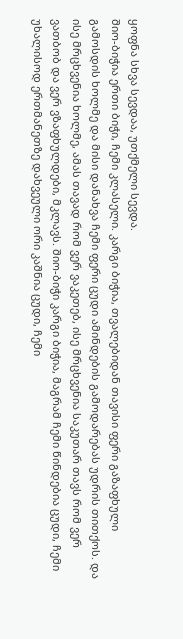ყოფნა სხვა სევდაა, უთქმელი სევდა.
შიო-ბიჭია ერთი ბიჭი, ჩემი კლასელი. კარგი ბიჭია, თვალებიდან თავისი ფერი გაზაფხული გამოსდის ხოლმე და მისი დანახვა ჩემი ფერი ცუდი ამინდების გამოდარებას უდრის თითქოს. და ისე მრცხვენია ხოლმე, ამას თავად რომ ვერ ვაკეთებ, ისე მრცხვენია საკუთარ თავს რომ ვერ ვათბობ და ვერ ვზაფხულდები, მკლავს. შიო-ბიჭი კარგი ბიჭია, მაგრამ ჩემი წინდებია ცუდი, ჩემი უხალისოდ ერთმანეთზე დახვეული ორი კაშნია ცუდი, ჩემი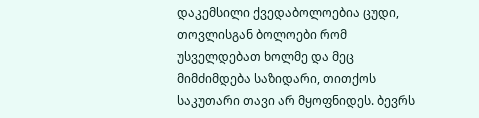დაკემსილი ქვედაბოლოებია ცუდი, თოვლისგან ბოლოები რომ უსველდებათ ხოლმე და მეც მიმძიმდება საზიდარი, თითქოს საკუთარი თავი არ მყოფნიდეს. ბევრს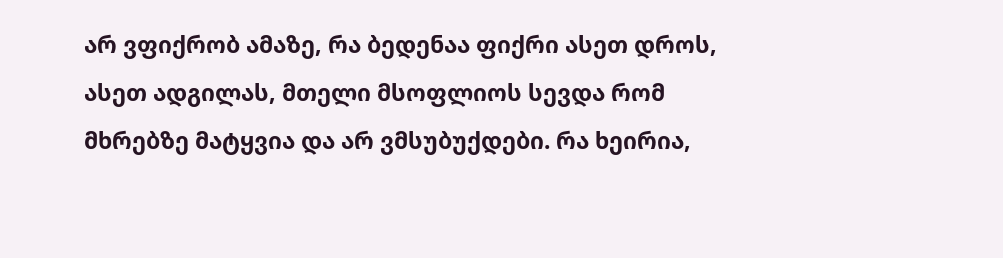არ ვფიქრობ ამაზე, რა ბედენაა ფიქრი ასეთ დროს, ასეთ ადგილას, მთელი მსოფლიოს სევდა რომ მხრებზე მატყვია და არ ვმსუბუქდები. რა ხეირია,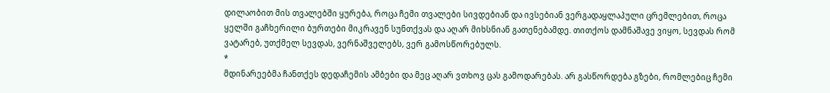დილაობით მის თვალებში ყურება, როცა ჩემი თვალები სივდებიან და ივსებიან ვერგადაყლაპული ცრემლებით, როცა ყელში გაჩხერილი ბურთები მიკრავენ სუნთქვას და აღარ მიხსნიან გათენებამდე. თითქოს დამნაშავე ვიყო, სევდას რომ ვატარებ, უთქმელ სევდას, ვერნაშველებს, ვერ გამოსწორებულს.
*
მდინარეებმა ჩანთქეს დედაჩემის ამბები და მეც აღარ ვთხოვ ცას გამოდარებას. არ გასწორდება გზები, რომლებიც ჩემი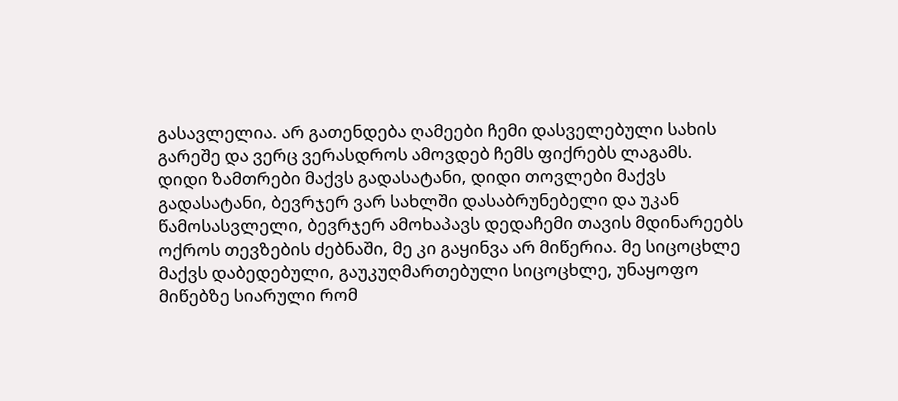გასავლელია. არ გათენდება ღამეები ჩემი დასველებული სახის გარეშე და ვერც ვერასდროს ამოვდებ ჩემს ფიქრებს ლაგამს. დიდი ზამთრები მაქვს გადასატანი, დიდი თოვლები მაქვს გადასატანი, ბევრჯერ ვარ სახლში დასაბრუნებელი და უკან წამოსასვლელი, ბევრჯერ ამოხაპავს დედაჩემი თავის მდინარეებს ოქროს თევზების ძებნაში, მე კი გაყინვა არ მიწერია. მე სიცოცხლე მაქვს დაბედებული, გაუკუღმართებული სიცოცხლე, უნაყოფო მიწებზე სიარული რომ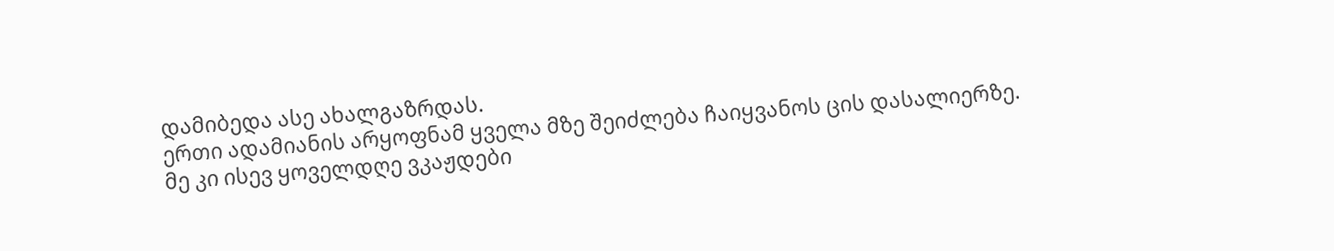დამიბედა ასე ახალგაზრდას.
ერთი ადამიანის არყოფნამ ყველა მზე შეიძლება ჩაიყვანოს ცის დასალიერზე.
მე კი ისევ ყოველდღე ვკაჟდები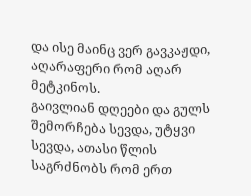და ისე მაინც ვერ გავკაჟდი, აღარაფერი რომ აღარ მეტკინოს.
გაივლიან დღეები და გულს შემორჩება სევდა, უტყვი სევდა, ათასი წლის საგრძნობს რომ ერთ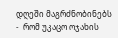დღეში მაგრძნობინებს
-  რომ უკაცო ოჯახის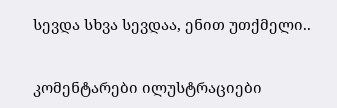სევდა სხვა სევდაა, ენით უთქმელი..


კომენტარები ილუსტრაციები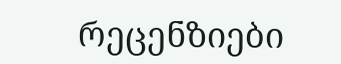რეცენზიები